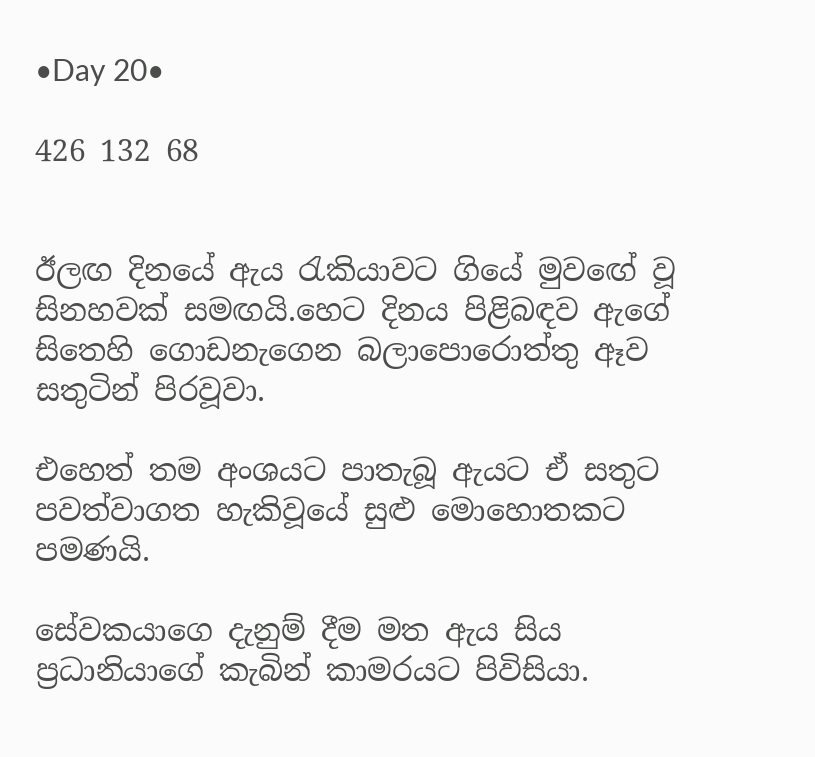•Day 20•

426 132 68


ඊලඟ දිනයේ ඇය රැකියාවට ගියේ මුවඟේ වූ සිනහවක් සමඟයි.හෙට දිනය පිළිබඳව ඇගේ සිතෙහි ගොඩනැගෙන බලාපොරොත්තු ඈව සතුටින් පිරවූවා.

එහෙත් තම අංශයට පාතැබූ ඇයට ඒ සතුට පවත්වාගත හැකිවූයේ සුළු මොහොතකට පමණයි.

සේවකයාගෙ දැනුම් දීම මත ඇය සිය ප්‍රධානියාගේ කැබින් කාමරයට පිවිසියා.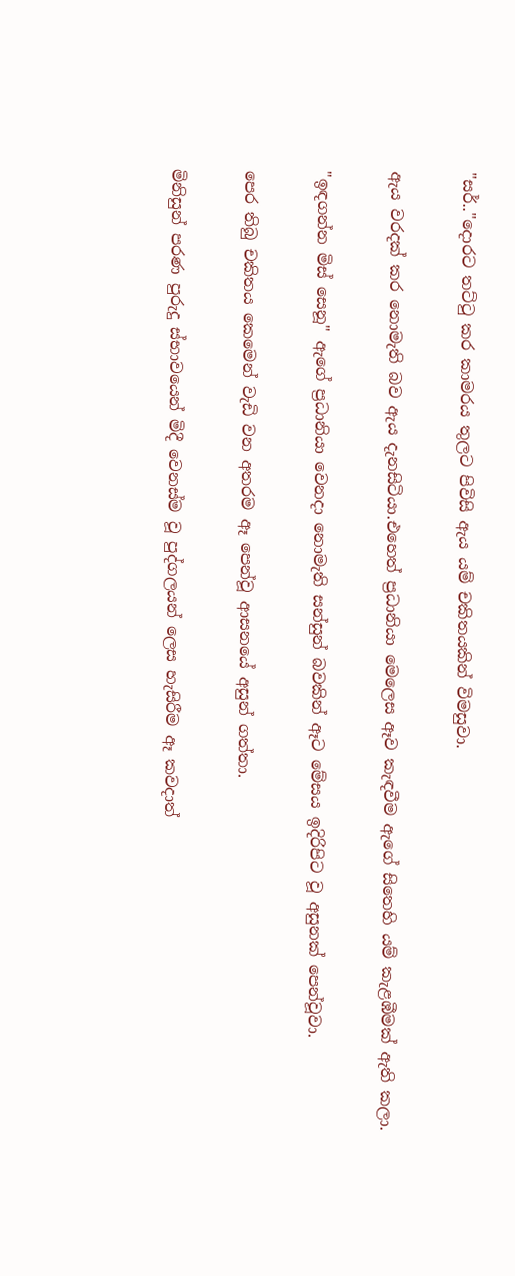"සර්.."දොරට තට්ටු කර කාමරය තුලට පිවිසි ඇය යම් චකිතයකින් විමසුවා.

ඇය වරදක් කර නොමැති බව ඇය දැනසිටියා.එහෙත් ප්‍රධානියා මෙලෙස ඈව කැඳවීම ඇගේ සිතෙහි යම් කැළඹීමක් ඇති කලා.

"ඉඳගන්න මිස් සෙනූ" ඇගේ ප්‍රධානියා වෙනදා නොමැති සන්සුන් බවකින් ඈට මේසය ඉදිරිපිට වූ අසුනක් පෙන්වූවා.

පෙර තිබු චකිතය කෙමෙන් වැඩි වන අතරම ඈ පෙන්වූ ආසනයේ අසුන් ගත්තා.

මිනිසුන් පරණ පුරුදු ස්භාවයෙන් මිදී වෙනස්ම වූ පුද්ගලයන් ලෙස හැසිරීම ඈ කවදාත්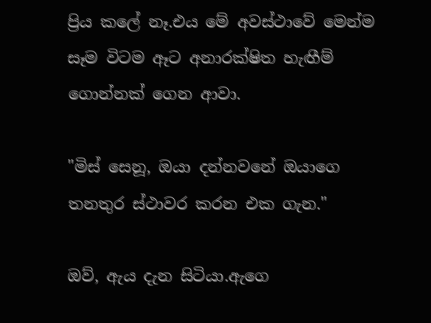ප්‍රිය කලේ නෑ.එය මේ අවස්ථාවේ මෙන්ම සෑම විටම ඈට අනාරක්ෂිත හැඟීම් ගොන්නක් ගෙන ආවා.

"මිස් සෙනූ, ඔයා දන්නවනේ ඔයාගෙ තනතුර ස්ථාවර කරන එක ගැන."

ඔව්, ඇය දැන සිටියා.ඇගෙ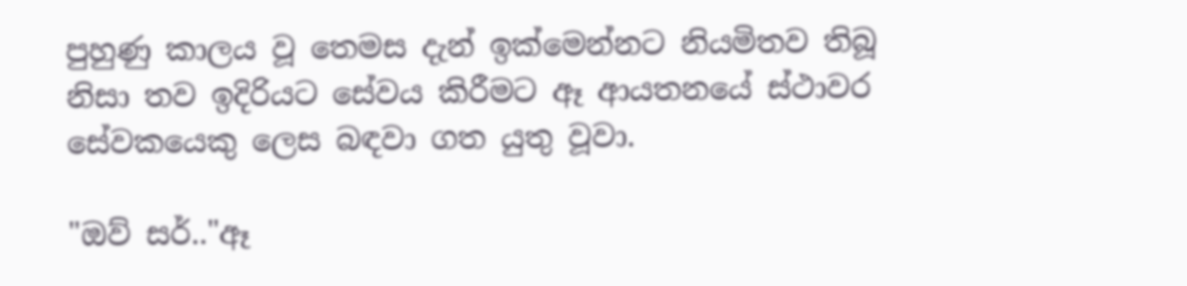පුහුණු කාලය වූ තෙමස දැන් ඉක්මෙන්නට නියමිතව තිබූ නිසා තව ඉදිරියට සේවය කිරීමට ඈ ආයතනයේ ස්ථාවර සේවකයෙකු ලෙස බඳවා ගත යුතු වූවා.

"ඔව් සර්.."ඈ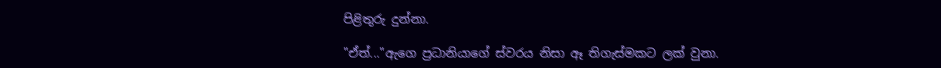පිළිතුරු දුන්නා.

"ඒත්..."ඇගෙ ප්‍රධානියාගේ ස්වරය නිසා ඈ තිගැස්මකට ලක් වුනා.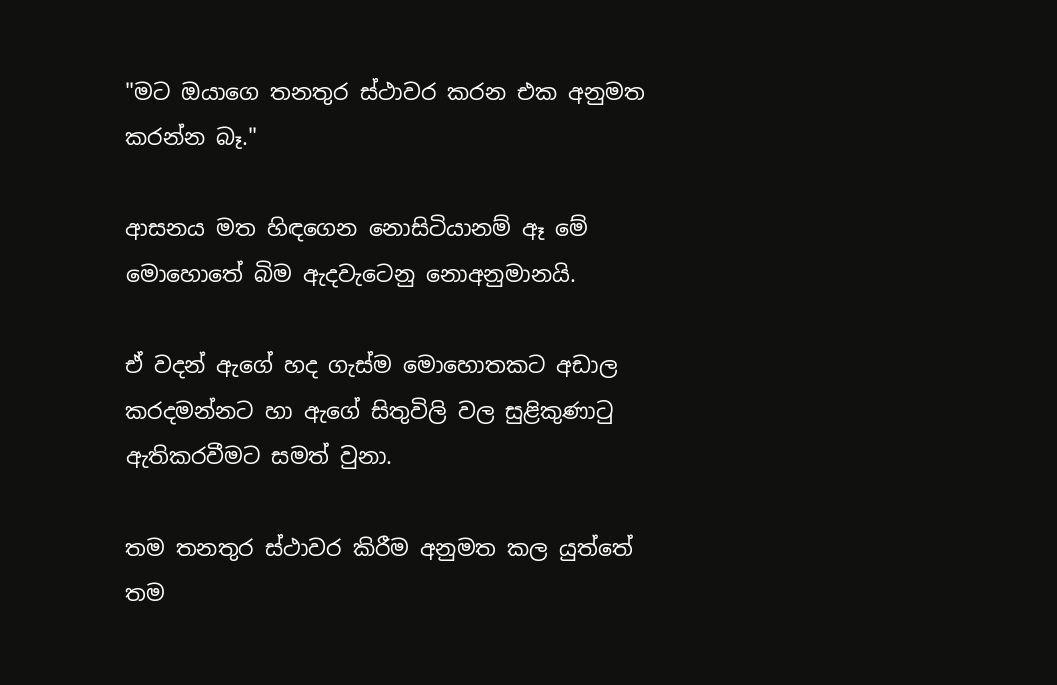"මට ඔයාගෙ තනතුර ස්ථාවර කරන එක අනුමත කරන්න බෑ."

ආසනය මත හිඳගෙන නොසිටියානම් ඈ මේ මොහොතේ බිම ඇදවැටෙනු නොඅනුමානයි.

ඒ වදන් ඇගේ හද ගැස්ම මොහොතකට අඩාල කරදමන්නට හා ඇගේ සිතුවිලි වල සුළිකුණාටු ඇතිකරවීමට සමත් වුනා.

තම තනතුර ස්ථාවර කිරීම අනුමත කල යුත්තේ තම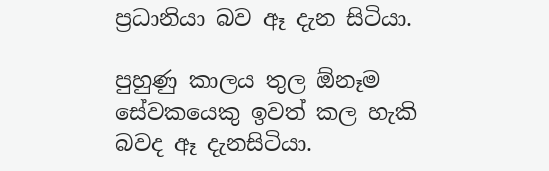ප්‍රධානියා බව ඈ දැන සිටියා.

පුහුණු කාලය තුල ඕනෑම සේවකයෙකු ඉවත් කල හැකි බවද ඈ දැනසිටියා.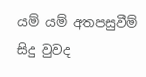යම් යම් අතපසුවීම් සිදු වුවද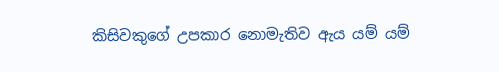කිසිවකුගේ උපකාර නොමැතිව ඇය යම් යම්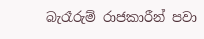බැරෑරුම් රාජකාරීන් පවා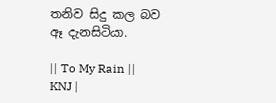තනිව සිදු කල බව ඈ දැනසිටියා.

|| To My Rain || KNJ |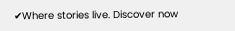✔Where stories live. Discover now